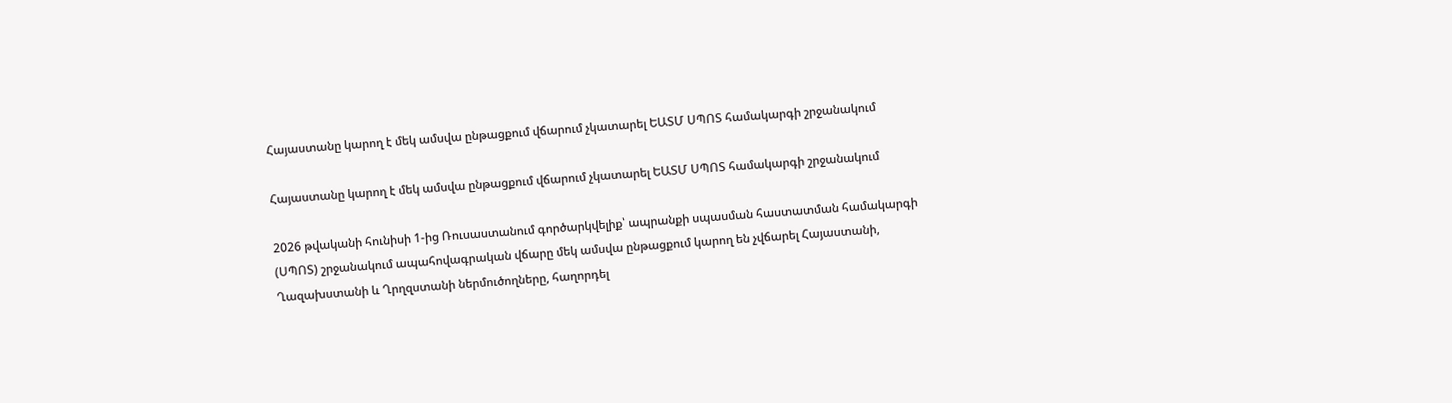Հայաստանը կարող է մեկ ամսվա ընթացքում վճարում չկատարել ԵԱՏՄ ՍՊՈՏ համակարգի շրջանակում

Հայաստանը կարող է մեկ ամսվա ընթացքում վճարում չկատարել ԵԱՏՄ ՍՊՈՏ համակարգի շրջանակում

2026 թվականի հունիսի 1-ից Ռուսաստանում գործարկվելիք՝ ապրանքի սպասման հաստատման համակարգի (ՍՊՈՏ) շրջանակում ապահովագրական վճարը մեկ ամսվա ընթացքում կարող են չվճարել Հայաստանի, Ղազախստանի և Ղրղզստանի ներմուծողները, հաղորդել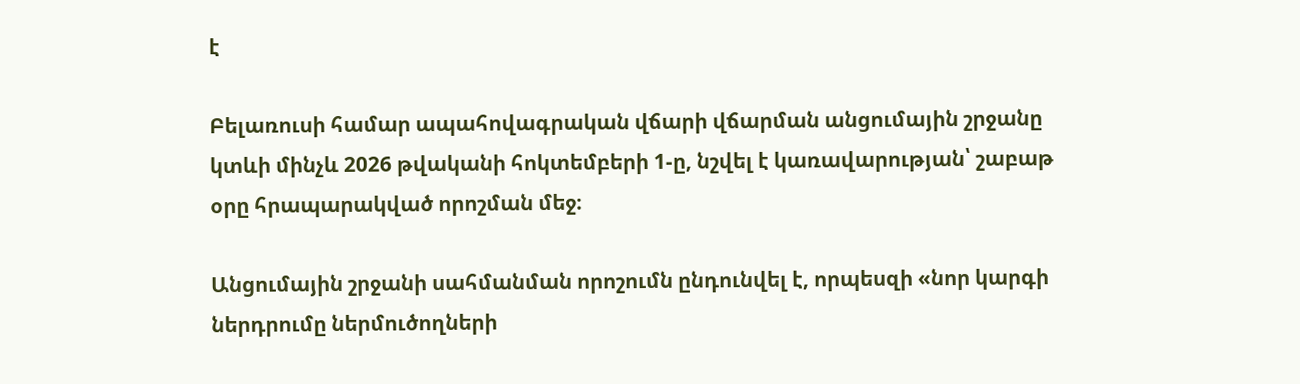է

Բելառուսի համար ապահովագրական վճարի վճարման անցումային շրջանը կտևի մինչև 2026 թվականի հոկտեմբերի 1-ը, նշվել է կառավարության՝ շաբաթ օրը հրապարակված որոշման մեջ։

Անցումային շրջանի սահմանման որոշումն ընդունվել է, որպեսզի «նոր կարգի ներդրումը ներմուծողների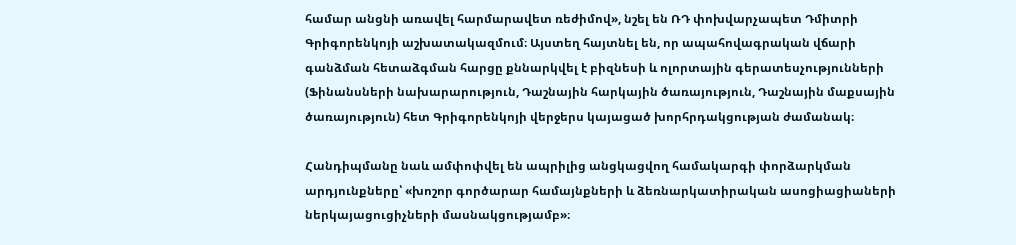համար անցնի առավել հարմարավետ ռեժիմով», նշել են ՌԴ փոխվարչապետ Դմիտրի Գրիգորենկոյի աշխատակազմում։ Այստեղ հայտնել են, որ ապահովագրական վճարի գանձման հետաձգման հարցը քննարկվել է բիզնեսի և ոլորտային գերատեսչությունների (Ֆինանսների նախարարություն, Դաշնային հարկային ծառայություն, Դաշնային մաքսային ծառայություն) հետ Գրիգորենկոյի վերջերս կայացած խորհրդակցության ժամանակ։

Հանդիպմանը նաև ամփոփվել են ապրիլից անցկացվող համակարգի փորձարկման արդյունքները՝ «խոշոր գործարար համայնքների և ձեռնարկատիրական ասոցիացիաների ներկայացուցիչների մասնակցությամբ»։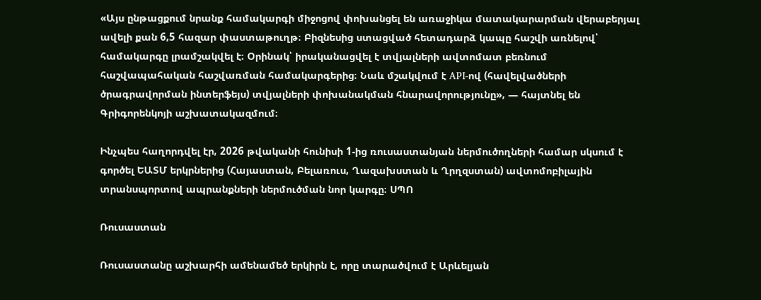«Այս ընթացքում նրանք համակարգի միջոցով փոխանցել են առաջիկա մատակարարման վերաբերյալ ավելի քան 6,5 հազար փաստաթուղթ։ Բիզնեսից ստացված հետադարձ կապը հաշվի առնելով՝ համակարգը լրամշակվել է։ Օրինակ՝ իրականացվել է տվյալների ավտոմատ բեռնում հաշվապահական հաշվառման համակարգերից։ Նաև մշակվում է API-ով (հավելվածների ծրագրավորման ինտերֆեյս) տվյալների փոխանակման հնարավորությունը», — հայտնել են Գրիգորենկոյի աշխատակազմում։

Ինչպես հաղորդվել էր, 2026 թվականի հունիսի 1-ից ռուսաստանյան ներմուծողների համար սկսում է գործել ԵԱՏՄ երկրներից (Հայաստան, Բելառուս, Ղազախստան և Ղրղզստան) ավտոմոբիլային տրանսպորտով ապրանքների ներմուծման նոր կարգը։ ՍՊՈ

Ռուսաստան

Ռուսաստանը աշխարհի ամենամեծ երկիրն է, որը տարածվում է Արևելյան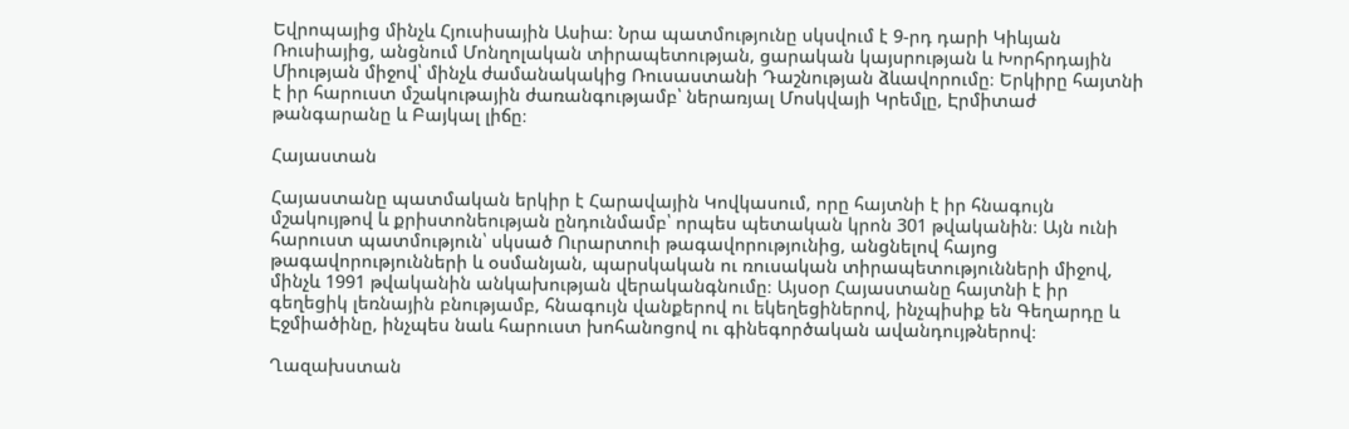Եվրոպայից մինչև Հյուսիսային Ասիա։ Նրա պատմությունը սկսվում է 9-րդ դարի Կիևյան Ռուսիայից, անցնում Մոնղոլական տիրապետության, ցարական կայսրության և Խորհրդային Միության միջով՝ մինչև ժամանակակից Ռուսաստանի Դաշնության ձևավորումը։ Երկիրը հայտնի է իր հարուստ մշակութային ժառանգությամբ՝ ներառյալ Մոսկվայի Կրեմլը, Էրմիտաժ թանգարանը և Բայկալ լիճը։

Հայաստան

Հայաստանը պատմական երկիր է Հարավային Կովկասում, որը հայտնի է իր հնագույն մշակույթով և քրիստոնեության ընդունմամբ՝ որպես պետական կրոն 301 թվականին։ Այն ունի հարուստ պատմություն՝ սկսած Ուրարտուի թագավորությունից, անցնելով հայոց թագավորությունների և օսմանյան, պարսկական ու ռուսական տիրապետությունների միջով, մինչև 1991 թվականին անկախության վերականգնումը։ Այսօր Հայաստանը հայտնի է իր գեղեցիկ լեռնային բնությամբ, հնագույն վանքերով ու եկեղեցիներով, ինչպիսիք են Գեղարդը և Էջմիածինը, ինչպես նաև հարուստ խոհանոցով ու գինեգործական ավանդույթներով։

Ղազախստան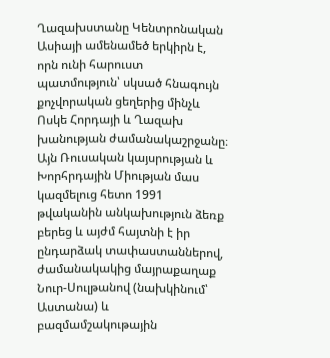Ղազախստանը Կենտրոնական Ասիայի ամենամեծ երկիրն է, որն ունի հարուստ պատմություն՝ սկսած հնագույն քոչվորական ցեղերից մինչև Ոսկե Հորդայի և Ղազախ խանության ժամանակաշրջանը։ Այն Ռուսական կայսրության և Խորհրդային Միության մաս կազմելուց հետո 1991 թվականին անկախություն ձեռք բերեց և այժմ հայտնի է իր ընդարձակ տափաստաններով, ժամանակակից մայրաքաղաք Նուր-Սուլթանով (նախկինում՝ Աստանա) և բազմամշակութային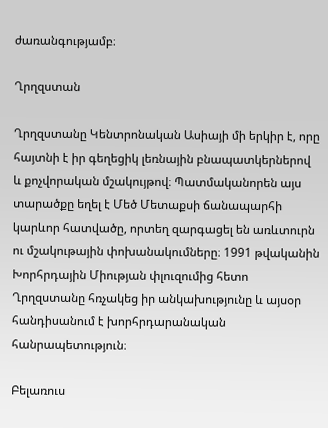ժառանգությամբ։

Ղրղզստան

Ղրղզստանը Կենտրոնական Ասիայի մի երկիր է, որը հայտնի է իր գեղեցիկ լեռնային բնապատկերներով և քոչվորական մշակույթով։ Պատմականորեն այս տարածքը եղել է Մեծ Մետաքսի ճանապարհի կարևոր հատվածը, որտեղ զարգացել են առևտուրն ու մշակութային փոխանակումները։ 1991 թվականին Խորհրդային Միության փլուզումից հետո Ղրղզստանը հռչակեց իր անկախությունը և այսօր հանդիսանում է խորհրդարանական հանրապետություն։

Բելառուս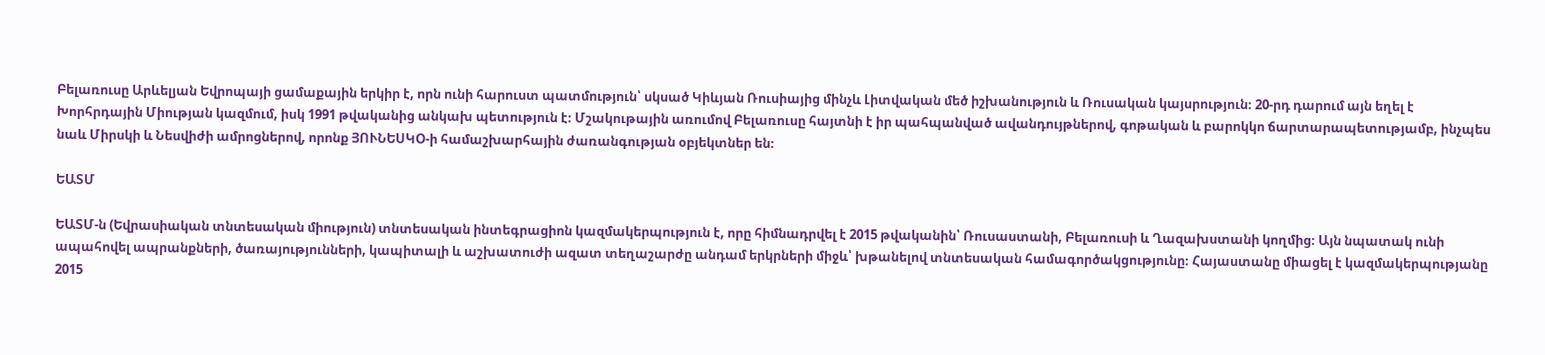Բելառուսը Արևելյան Եվրոպայի ցամաքային երկիր է, որն ունի հարուստ պատմություն՝ սկսած Կիևյան Ռուսիայից մինչև Լիտվական մեծ իշխանություն և Ռուսական կայսրություն։ 20-րդ դարում այն եղել է Խորհրդային Միության կազմում, իսկ 1991 թվականից անկախ պետություն է։ Մշակութային առումով Բելառուսը հայտնի է իր պահպանված ավանդույթներով, գոթական և բարոկկո ճարտարապետությամբ, ինչպես նաև Միրսկի և Նեսվիժի ամրոցներով, որոնք ՅՈՒՆԵՍԿՕ-ի համաշխարհային ժառանգության օբյեկտներ են։

ԵԱՏՄ

ԵԱՏՄ-ն (Եվրասիական տնտեսական միություն) տնտեսական ինտեգրացիոն կազմակերպություն է, որը հիմնադրվել է 2015 թվականին՝ Ռուսաստանի, Բելառուսի և Ղազախստանի կողմից։ Այն նպատակ ունի ապահովել ապրանքների, ծառայությունների, կապիտալի և աշխատուժի ազատ տեղաշարժը անդամ երկրների միջև՝ խթանելով տնտեսական համագործակցությունը։ Հայաստանը միացել է կազմակերպությանը 2015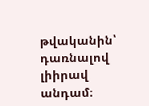թվականին՝ դառնալով լիիրավ անդամ։